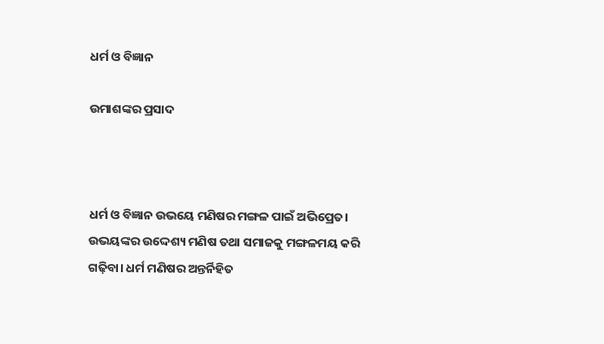ଧର୍ମ ଓ ବିଜ୍ଞାନ

ଉମାଶଙ୍କର ପ୍ରସାଦ



ଧର୍ମ ଓ ବିଜ୍ଞାନ ଉଭୟେ ମଣିଷର ମଙ୍ଗଳ ପାଇଁ ଅଭିପ୍ରେତ। ଉଭୟଙ୍କର ଉଦ୍ଦେଶ୍ୟ ମଣିଷ ତଥା ସମାଜକୁ ମଙ୍ଗଳମୟ କରି ଗଢ଼ିବା। ଧର୍ମ ମଣିଷର ଅନ୍ତର୍ନିହିତ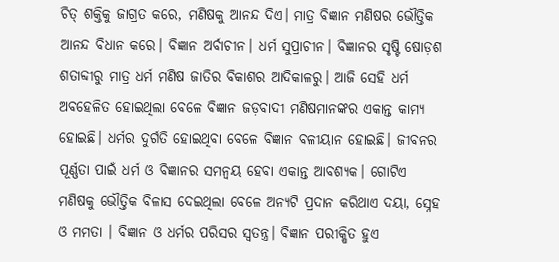ଚିତ୍‌ ଶକ୍ତିକୁ ଜାଗ୍ରତ କରେ, ମଣିଷକୁ ଆନନ୍ଦ ଦିଏ। ମାତ୍ର ବିଜ୍ଞାନ ମଣିଷର ଭୌତ୍ତିକ ଆନନ୍ଦ ବିଧାନ କରେ। ବିଜ୍ଞାନ ଅର୍ବାଚୀନ। ଧର୍ମ ସୁପ୍ରାଚୀନ। ବିଜ୍ଞାନର ସୃଷ୍ଟି ଷୋଡ଼ଶ ଶତାବ୍ଦୀରୁ ମାତ୍ର ଧର୍ମ ମଣିଷ ଜାତିର ବିକାଶର ଆଦିକାଳରୁ। ଆଜି ସେହି ଧର୍ମ ଅବହେଳିତ ହୋଇଥିଲା ବେଳେ ବିଜ୍ଞାନ ଜଡ଼ବାଦୀ ମଣିଷମାନଙ୍କର ଏକାନ୍ତ କାମ୍ୟ ହୋଇଛି। ଧର୍ମର ଦୁର୍ଗତି ହୋଇଥିବା ବେଳେ ବିଜ୍ଞାନ ବଳୀୟାନ ହୋଇଛି। ଜୀବନର ପୂର୍ଣ୍ଣତା ପାଇଁ ଧର୍ମ ଓ ବିଜ୍ଞାନର ସମନ୍ବୟ ହେବା ଏକାନ୍ତ ଆବଶ୍ୟକ। ଗୋଟିଏ ମଣିଷକୁ ଭୌତ୍ତିକ ବିଳାସ ଦେଇଥିଲା ବେଳେ ଅନ୍ୟଟି ପ୍ରଦାନ କରିଥାଏ ଦୟା, ସ୍ନେହ ଓ ମମତା । ବିଜ୍ଞାନ ଓ ଧର୍ମର ପରିସର ସ୍ବତନ୍ତ୍ର। ବିଜ୍ଞାନ ପରୀକ୍ଷିତ ହୁଏ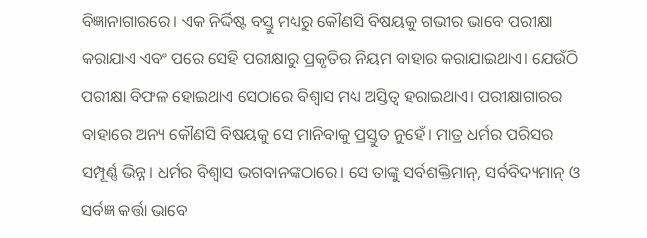ବିଜ୍ଞାନାଗାରରେ। ଏକ ନିର୍ଦ୍ଦିଷ୍ଟ ବସ୍ତୁ ମଧ୍ୟରୁ କୌଣସି ବିଷୟକୁ ଗଭୀର ଭାବେ ପରୀକ୍ଷା କରାଯାଏ ଏବଂ ପରେ ସେହି ପରୀକ୍ଷାରୁ ପ୍ରକୃତିର ନିୟମ ବାହାର କରାଯାଇଥାଏ। ଯେଉଁଠି ପରୀକ୍ଷା ବିଫଳ ହୋଇଥାଏ ସେଠାରେ ବିଶ୍ୱାସ ମଧ୍ୟ ଅସ୍ତିତ୍ୱ ହରାଇଥାଏ। ପରୀକ୍ଷାଗାରର ବାହାରେ ଅନ୍ୟ କୌଣସି ବିଷୟକୁ ସେ ମାନିବାକୁ ପ୍ରସ୍ତୁତ ନୁହେଁ। ମାତ୍ର ଧର୍ମର ପରିସର ସମ୍ପୂର୍ଣ୍ଣ ଭିନ୍ନ। ଧର୍ମର ବିଶ୍ୱାସ ଭଗବାନଙ୍କଠାରେ। ସେ ତାଙ୍କୁ ସର୍ବଶକ୍ତିମାନ୍‌, ସର୍ବବିଦ୍ୟମାନ୍‌ ଓ ସର୍ବଜ୍ଞ କର୍ତ୍ତା ଭାବେ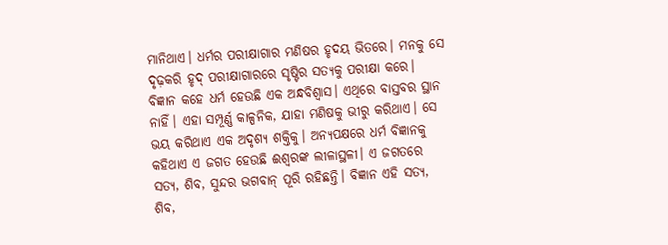ମାନିଥାଏ। ଧର୍ମର ପରୀକ୍ଷାଗାର ମଣିଷର ହୃଦୟ ଭିତରେ। ମନକୁ ସେ ଦୃଢ଼କରି ହୃଦ୍‌ ପରୀକ୍ଷାଗାରରେ ସୃଷ୍ଟିର ସତ୍ୟକୁ ପରୀକ୍ଷା କରେ।
ବିଜ୍ଞାନ କହେ ଧର୍ମ ହେଉଛି ଏକ ଅନ୍ଧବିଶ୍ୱାସ। ଏଥିରେ ବାସ୍ତବର ସ୍ଥାନ ନାହିଁ। ଏହା ସମ୍ପୂର୍ଣ୍ଣ କାଳ୍ପନିକ, ଯାହା ମଣିଷକୁ ଭୀରୁ କରିଥାଏ। ସେ ଭୟ କରିଥାଏ ଏକ ଅଦୃଶ୍ୟ ଶକ୍ତିକୁ। ଅନ୍ୟପକ୍ଷରେ ଧର୍ମ ବିଜ୍ଞାନକୁ କହିଥାଏ ଏ ଜଗତ ହେଉଛି ଈଶ୍ୱରଙ୍କ ଲୀଳାସ୍ଥଳୀ। ଏ ଜଗତରେ ସତ୍ୟ, ଶିବ, ସୁନ୍ଦର ଭଗବାନ୍‌ ପୂରି ରହିଛନ୍ତି। ବିଜ୍ଞାନ ଏହି ସତ୍ୟ, ଶିବ,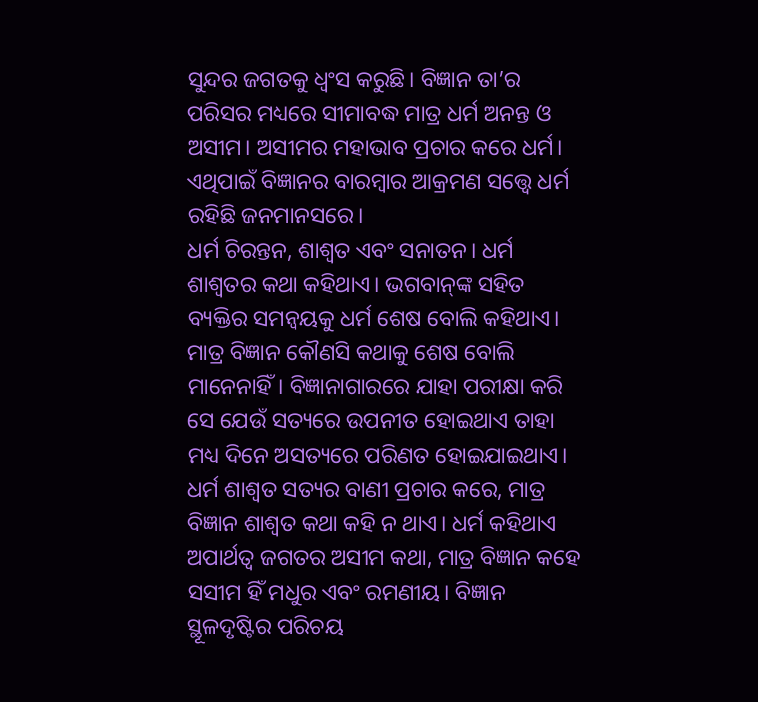ସୁନ୍ଦର ଜଗତକୁ ଧ୍ୱଂସ କରୁଛି। ବିଜ୍ଞାନ ତା’ର ପରିସର ମଧ୍ୟରେ ସୀମାବଦ୍ଧ ମାତ୍ର ଧର୍ମ ଅନନ୍ତ ଓ ଅସୀମ। ଅସୀମର ମହାଭାବ ପ୍ରଚାର କରେ ଧର୍ମ। ଏଥିପାଇଁ ବିଜ୍ଞାନର ବାରମ୍ବାର ଆକ୍ରମଣ ସତ୍ତ୍ୱେ ଧର୍ମ ରହିଛି ଜନମାନସରେ।
ଧର୍ମ ଚିରନ୍ତନ, ଶାଶ୍ୱତ ଏବଂ ସନାତନ। ଧର୍ମ ଶାଶ୍ୱତର କଥା କହିଥାଏ। ଭଗବାନ୍‌ଙ୍କ ସହିତ ବ୍ୟକ୍ତିର ସମନ୍ବୟକୁ ଧର୍ମ ଶେଷ ବୋଲି କହିଥାଏ। ମାତ୍ର ବିଜ୍ଞାନ କୌଣସି କଥାକୁ ଶେଷ ବୋଲି ମାନେନାହିଁ। ବିଜ୍ଞାନାଗାରରେ ଯାହା ପରୀକ୍ଷା କରି ସେ ଯେଉଁ ସତ୍ୟରେ ଉପନୀତ ହୋଇଥାଏ ତାହା ମଧ୍ୟ ଦିନେ ଅସତ୍ୟରେ ପରିଣତ ହୋଇଯାଇଥାଏ। ଧର୍ମ ଶାଶ୍ୱତ ସତ୍ୟର ବାଣୀ ପ୍ରଚାର କରେ, ମାତ୍ର ବିଜ୍ଞାନ ଶାଶ୍ୱତ କଥା କହି ନ ଥାଏ। ଧର୍ମ କହିଥାଏ ଅପାର୍ଥତ୍ବ ଜଗତର ଅସୀମ କଥା, ମାତ୍ର ବିଜ୍ଞାନ କହେ ସସୀମ ହିଁ ମଧୁର ଏବଂ ରମଣୀୟ। ବିଜ୍ଞାନ ସ୍ଥୂଳଦୃଷ୍ଟିର ପରିଚୟ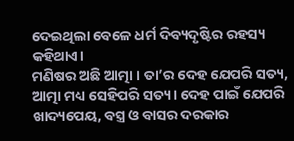ଦେଇଥିଲା ବେଳେ ଧର୍ମ ଦିବ୍ୟଦୃଷ୍ଟିର ରହସ୍ୟ କହିଥାଏ।
ମଣିଷର ଅଛି ଆତ୍ମା । ତା’ର ଦେହ ଯେପରି ସତ୍ୟ, ଆତ୍ମା ମଧ୍ୟ ସେହିପରି ସତ୍ୟ। ଦେହ ପାଇଁ ଯେପରି ଖାଦ୍ୟପେୟ, ବସ୍ତ୍ର ଓ ବାସର ଦରକାର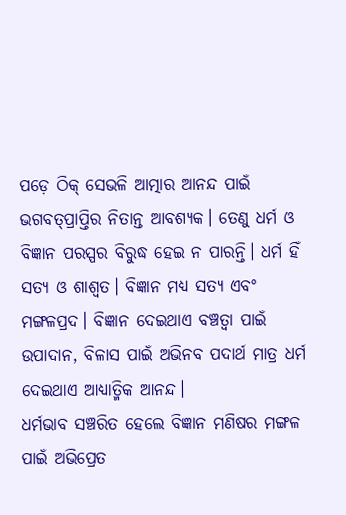ପଡ଼େ ଠିକ୍‌ ସେଭଳି ଆତ୍ମାର ଆନନ୍ଦ ପାଇଁ ଭଗବତ୍‌ପ୍ରାପ୍ତିର ନିତାନ୍ତ ଆବଶ୍ୟକ। ତେଣୁ ଧର୍ମ ଓ ବିଜ୍ଞାନ ପରସ୍ପର ବିରୁଦ୍ଧ ହେଇ ନ ପାରନ୍ତି। ଧର୍ମ ହିଁ ସତ୍ୟ ଓ ଶାଶ୍ୱତ। ବିଜ୍ଞାନ ମଧ୍ୟ ସତ୍ୟ ଏବଂ ମଙ୍ଗଳପ୍ରଦ। ବିଜ୍ଞାନ ଦେଇଥାଏ ବଞ୍ଚତ୍ବା ପାଇଁ ଉପାଦାନ, ବିଳାସ ପାଇଁ ଅଭିନବ ପଦାର୍ଥ ମାତ୍ର ଧର୍ମ ଦେଇଥାଏ ଆଧ୍ୟାତ୍ମିକ ଆନନ୍ଦ।
ଧର୍ମଭାବ ସଞ୍ଚରିତ ହେଲେ ବିଜ୍ଞାନ ମଣିଷର ମଙ୍ଗଳ ପାଇଁ ଅଭିପ୍ରେତ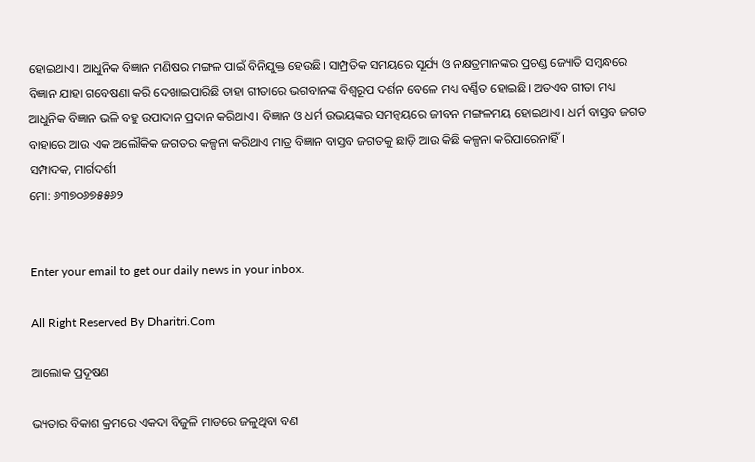ହୋଇଥାଏ। ଆଧୁନିକ ବିଜ୍ଞାନ ମଣିଷର ମଙ୍ଗଳ ପାଇଁ ବିନିଯୁକ୍ତ ହେଉଛି। ସାମ୍ପ୍ରତିକ ସମୟରେ ସୂର୍ଯ୍ୟ ଓ ନକ୍ଷତ୍ରମାନଙ୍କର ପ୍ରଚଣ୍ଡ ଜ୍ୟୋତି ସମ୍ବନ୍ଧରେ ବିଜ୍ଞାନ ଯାହା ଗବେଷଣା କରି ଦେଖାଇପାରିଛି ତାହା ଗୀତାରେ ଭଗବାନଙ୍କ ବିଶ୍ୱରୂପ ଦର୍ଶନ ବେଳେ ମଧ୍ୟ ବର୍ଣ୍ଣିତ ହୋଇଛି। ଅତଏବ ଗୀତା ମଧ୍ୟ ଆଧୁନିକ ବିଜ୍ଞାନ ଭଳି ବହୁ ଉପାଦାନ ପ୍ରଦାନ କରିଥାଏ। ବିଜ୍ଞାନ ଓ ଧର୍ମ ଉଭୟଙ୍କର ସମନ୍ବୟରେ ଜୀବନ ମଙ୍ଗଳମୟ ହୋଇଥାଏ। ଧର୍ମ ବାସ୍ତବ ଜଗତ ବାହାରେ ଆଉ ଏକ ଅଲୌକିକ ଜଗତର କଳ୍ପନା କରିଥାଏ ମାତ୍ର ବିଜ୍ଞାନ ବାସ୍ତବ ଜଗତକୁ ଛାଡ଼ି ଆଉ କିଛି କଳ୍ପନା କରିପାରେନାହିଁ।
ସମ୍ପାଦକ, ମାର୍ଗଦର୍ଶୀ
ମୋ: ୬୩୭୦୬୭୫୫୬୨


Enter your email to get our daily news in your inbox.

All Right Reserved By Dharitri.Com

ଆଲୋକ ପ୍ରଦୂଷଣ

ଭ୍ୟତାର ବିକାଶ କ୍ରମରେ ଏକଦା ବିଜୁଳି ମାଡରେ ଜଳୁଥିବା ବଣ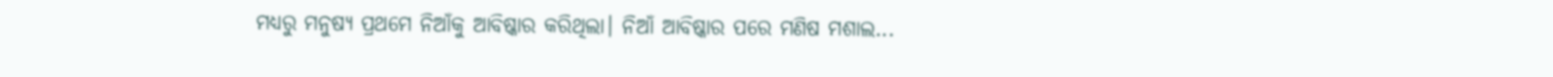ମଧ୍ୟରୁ ମନୁଷ୍ୟ ପ୍ରଥମେ ନିଆଁକୁ ଆବିଷ୍କାର କରିଥିଲା। ନିଆଁ ଆବିଷ୍କାର ପରେ ମଣିଷ ମଶାଲ...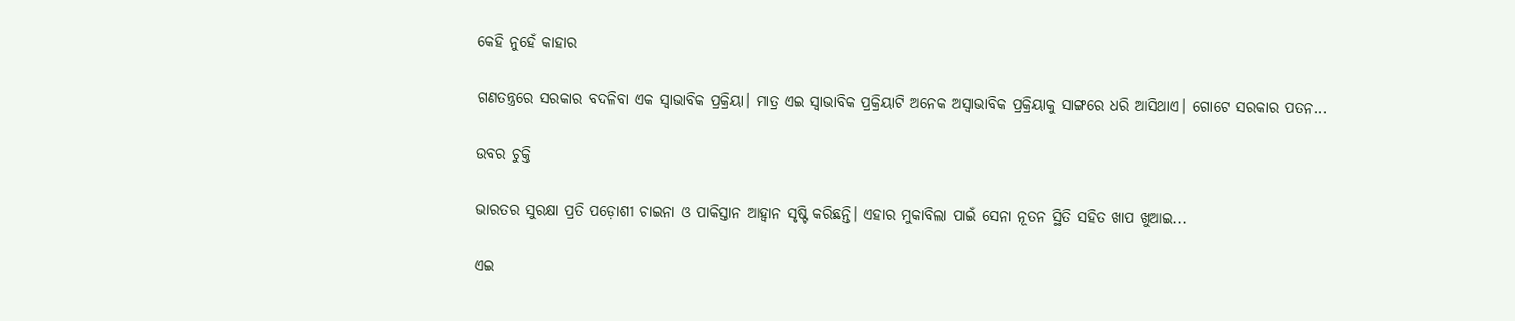କେହି ନୁହେଁ କାହାର

ଗଣତନ୍ତ୍ରରେ ସରକାର ବଦଳିବା ଏକ ସ୍ବାଭାବିକ ପ୍ରକ୍ରିୟା। ମାତ୍ର ଏଇ ସ୍ବାଭାବିକ ପ୍ରକ୍ରିୟାଟି ଅନେକ ଅସ୍ବାଭାବିକ ପ୍ରକ୍ରିୟାକୁ ସାଙ୍ଗରେ ଧରି ଆସିଥାଏ। ଗୋଟେ ସରକାର ପତନ...

ଉବର ଚୁକ୍ତି

ଭାରତର ସୁରକ୍ଷା ପ୍ରତି ପଡ଼ୋଶୀ ଚାଇନା ଓ ପାକିସ୍ତାନ ଆହ୍ବାନ ସୃଷ୍ଟି କରିଛନ୍ତି। ଏହାର ମୁକାବିଲା ପାଇଁ ସେନା ନୂତନ ସ୍ଥିତି ସହିତ ଖାପ ଖୁଆଇ...

ଏଇ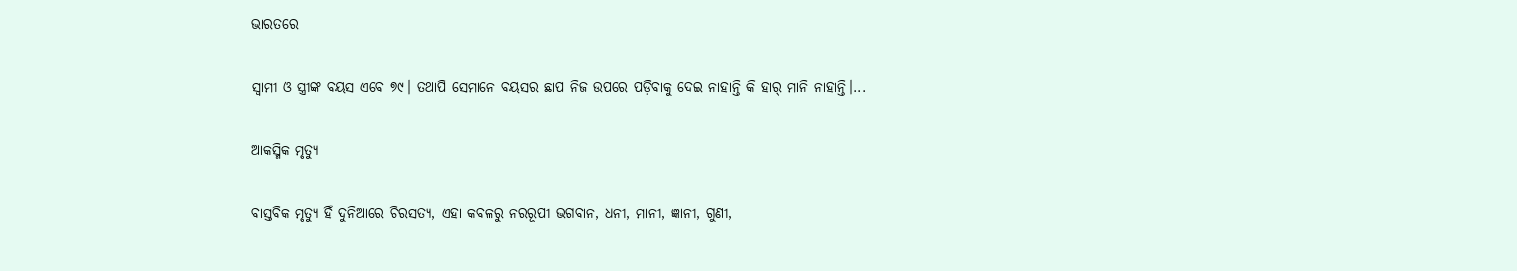ଭାରତରେ

ସ୍ବାମୀ ଓ ସ୍ତ୍ରୀଙ୍କ ବୟସ ଏବେ ୭୯। ତଥାପି ସେମାନେ ବୟସର ଛାପ ନିଜ ଉପରେ ପଡ଼ିବାକୁ ଦେଇ ନାହାନ୍ତି କି ହାର୍‌ ମାନି ନାହାନ୍ତି।...

ଆକସ୍ମିକ ମୃତ୍ୟୁ

ବାସ୍ତବିକ ମୃତ୍ୟୁ ହିଁ ଦୁନିଆରେ ଚିରସତ୍ୟ, ଏହା କବଳରୁ ନରରୂପୀ ଭଗବାନ, ଧନୀ, ମାନୀ, ଜ୍ଞାନୀ, ଗୁଣୀ,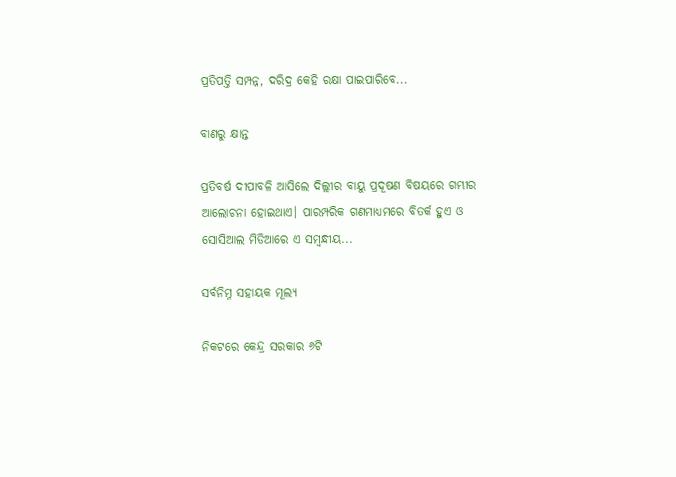ପ୍ରତିପତ୍ତି ସମ୍ପନ୍ନ, ଦରିଦ୍ର କେହି ରକ୍ଷା ପାଇପାରିବେ...

ବାଣରୁ କ୍ଷାନ୍ତ

ପ୍ରତିବର୍ଷ ଦୀପାବଳି ଆସିଲେ ଦିଲ୍ଲୀର ବାୟୁ ପ୍ରଦୂଷଣ ବିଷୟରେ ଗମ୍ଭୀର ଆଲୋଚନା ହୋଇଥାଏ। ପାରମ୍ପରିକ ଗଣମାଧ୍ୟମରେ ବିତର୍କ ହୁଏ ଓ ସୋସିଆଲ ମିଡିଆରେ ଏ ସମ୍ବନ୍ଧୀୟ...

ସର୍ବନିମ୍ନ ସହାୟକ ମୂଲ୍ୟ

ନିକଟରେ କେନ୍ଦ୍ର ସରକାର ୬ଟି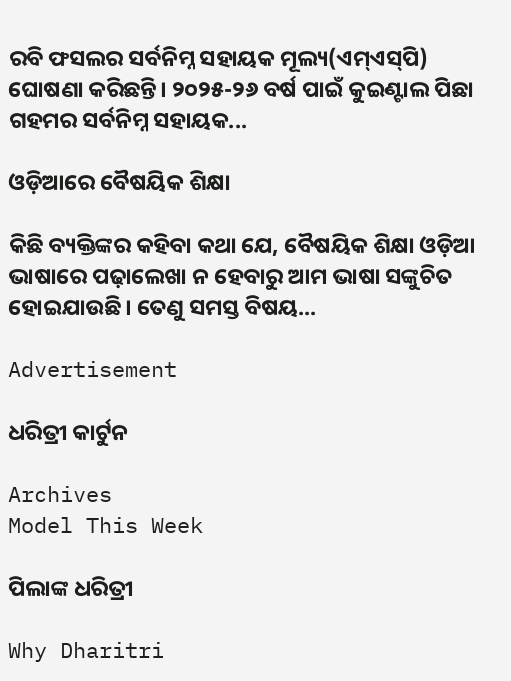ରବି ଫସଲର ସର୍ବନିମ୍ନ ସହାୟକ ମୂଲ୍ୟ(ଏମ୍‌ଏସ୍‌ପି) ଘୋଷଣା କରିଛନ୍ତି। ୨୦୨୫-୨୬ ବର୍ଷ ପାଇଁ କୁଇଣ୍ଟାଲ ପିଛା ଗହମର ସର୍ବନିମ୍ନ ସହାୟକ...

ଓଡ଼ିଆରେ ବୈଷୟିକ ଶିକ୍ଷା

କିଛି ବ୍ୟକ୍ତିଙ୍କର କହିବା କଥା ଯେ, ବୈଷୟିକ ଶିକ୍ଷା ଓଡ଼ିଆ ଭାଷାରେ ପଢ଼ାଲେଖା ନ ହେବାରୁ ଆମ ଭାଷା ସଙ୍କୁଚିତ ହୋଇଯାଉଛି। ତେଣୁ ସମସ୍ତ ବିଷୟ...

Advertisement

ଧରିତ୍ରୀ କାର୍ଟୁନ

Archives
Model This Week

ପିଲାଙ୍କ ଧରିତ୍ରୀ

Why Dharitri